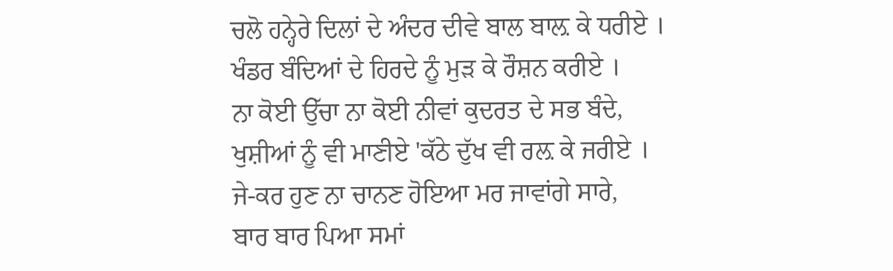ਚਲੋ ਹਨ੍ਹੇਰੇ ਦਿਲਾਂ ਦੇ ਅੰਦਰ ਦੀਵੇ ਬਾਲ ਬਾਲ਼ ਕੇ ਧਰੀਏ ।
ਖੰਡਰ ਬੰਦਿਆਂ ਦੇ ਹਿਰਦੇ ਨੂੰ ਮੁੜ ਕੇ ਰੌਸ਼ਨ ਕਰੀਏ ।
ਨਾ ਕੋਈ ਉੱਚਾ ਨਾ ਕੋਈ ਨੀਵਾਂ ਕੁਦਰਤ ਦੇ ਸਭ ਬੰਦੇ,
ਖੁਸ਼ੀਆਂ ਨੂੰ ਵੀ ਮਾਣੀਏ 'ਕੱਠੇ ਦੁੱਖ ਵੀ ਰਲ਼ ਕੇ ਜਰੀਏ ।
ਜੇ-ਕਰ ਹੁਣ ਨਾ ਚਾਨਣ ਹੋਇਆ ਮਰ ਜਾਵਾਂਗੇ ਸਾਰੇ,
ਬਾਰ ਬਾਰ ਪਿਆ ਸਮਾਂ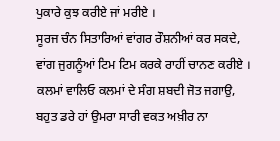ਪੁਕਾਰੇ ਕੁਝ ਕਰੀਏ ਜਾਂ ਮਰੀਏ ।
ਸੂਰਜ ਚੰਨ ਸਿਤਾਰਿਆਂ ਵਾਂਗਰ ਰੌਸ਼ਨੀਆਂ ਕਰ ਸਕਦੇ,
ਵਾਂਗ ਜੁਗਨੂੰਆਂ ਟਿਮ ਟਿਮ ਕਰਕੇ ਰਾਹੀਂ ਚਾਨਣ ਕਰੀਏ ।
ਕਲਮਾਂ ਵਾਲਿਓ ਕਲਮਾਂ ਦੇ ਸੰਗ ਸ਼ਬਦੀ ਜੋਤ ਜਗਾਉ,
ਬਹੁਤ ਡਰੇ ਹਾਂ ਉਮਰਾ ਸਾਰੀ ਵਕਤ ਅਖ਼ੀਰ ਨਾ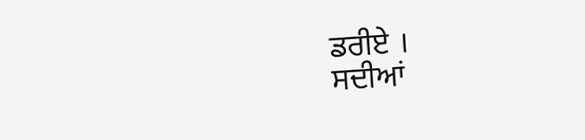ਡਰੀਏ ।
ਸਦੀਆਂ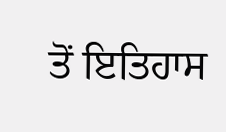ਤੋਂ ਇਤਿਹਾਸ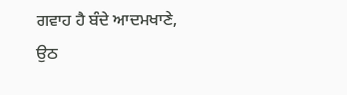ਗਵਾਹ ਹੈ ਬੰਦੇ ਆਦਮਖਾਣੇ,
ਉਠ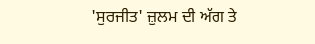'ਸੁਰਜੀਤ' ਜ਼ੁਲਮ ਦੀ ਅੱਗ ਤੇ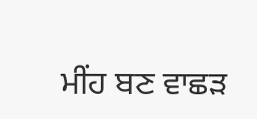ਮੀਂਹ ਬਣ ਵਾਛੜ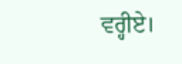ਵਰ੍ਹੀਏ।